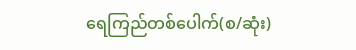ရေကြည်တစ်ပေါက်(စ/ဆုံး)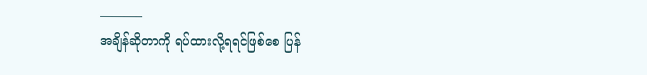———–
အချိန်ဆိုတာကို ရပ်ထားလို့ရရင်ဖြစ်စေ ပြန်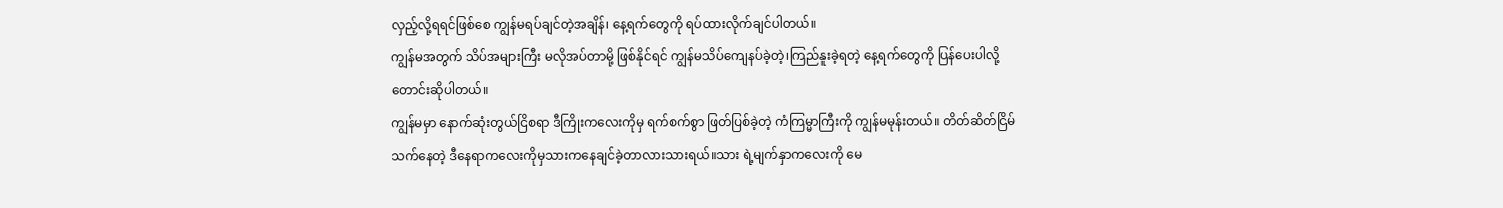လှည့်လို့ရရင်ဖြစ်စေ ကျွန်မရပ်ချင်တဲ့အချိန်၊ နေ့ရက်တွေကို ရပ်ထားလိုက်ချင်ပါတယ်။
ကျွန်မအတွက် သိပ်အများကြီး မလိုအပ်တာမို့ ဖြစ်နိုင်ရင် ကျွန်မသိပ်ကျေနပ်ခဲ့တဲ့၊ကြည်နူးခဲ့ရတဲ့ နေ့ရက်တွေကို ပြန်ပေးပါလို့ တောင်းဆိုပါတယ်။
ကျွန်မမှာ နောက်ဆုံးတွယ်ငြိစရာ ဒီကြိုးကလေးကိုမှ ရက်စက်စွာ ဖြတ်ပြစ်ခဲ့တဲ့ ကံကြမ္မာကြီးကို ကျွန်မမုန်းတယ်။ တိတ်ဆိတ်ငြိမ်သက်နေတဲ့ ဒီနေရာကလေးကိုမှသားကနေချင်ခဲ့တာလားသားရယ်။သား ရဲ့မျက်နှာကလေးကို မေ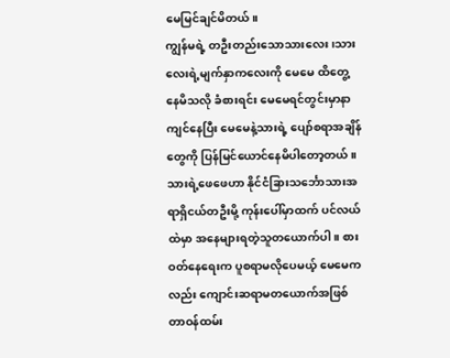မေမြင်ချင်မိတယ်။
ကျွန်မရဲ့ တဦးတည်းသောသားလေး ၊သားလေးရဲ့မျက်နှာကလေးကို မေမေ ထိတွေ့ နေမိသလို ခံစားရင်း မေမေရင်တွင်းမှာနာကျင်နေပြီး မေမေနဲ့သားရဲ့ ပျော်စရာအချိန်တွေကို ပြန်မြင်ယောင်နေမိပါတော့တယ်။
သားရဲ့ဖေဖေဟာ နိုင်ငံခြားသင်္ဘောသားအရာရှိငယ်တဦးမို့ ကုန်းပေါ်မှာထက် ပင်လယ်ထဲမှာ အနေများရတဲ့သူတယောက်ပါ။ စားဝတ်နေရေးက ပူစရာမလိုပေမယ့် မေမေကလည်း ကျောင်းဆရာမတယောက်အဖြစ် တာဝန်ထမ်း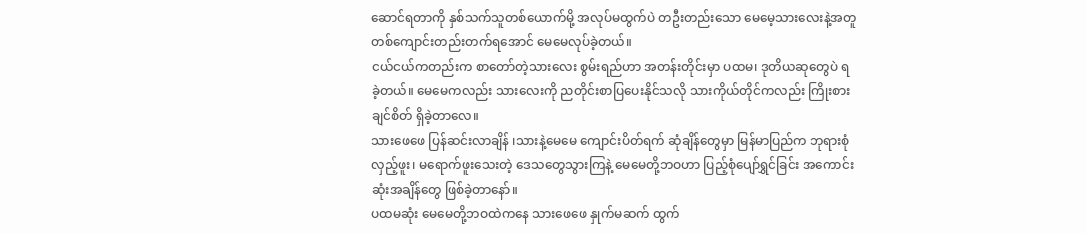ဆောင်ရတာကို နှစ်သက်သူတစ်ယောက်မို့ အလုပ်မထွက်ပဲ တဦးတည်းသော မေမေ့သားလေးနဲ့အတူ တစ်ကျောင်းတည်းတက်ရအောင် မေမေလုပ်ခဲ့တယ်။
ငယ်ငယ်ကတည်းက စာတော်တဲ့သားလေး စွမ်းရည်ဟာ အတန်းတိုင်းမှာ ပထမ၊ ဒုတိယဆုတွေပဲ ရခဲ့တယ်။ မေမေကလည်း သားလေးကို ညတိုင်းစာပြပေးနိုင်သလို သားကိုယ်တိုင်ကလည်း ကြိုးစားချင်စိတ် ရှိခဲ့တာလေ။
သားဖေဖေ ပြန်ဆင်းလာချိန် ၊သားနဲ့မေမေ ကျောင်းပိတ်ရက် ဆုံချိန်တွေမှာ မြန်မာပြည်က ဘုရားစုံလှည့်ဖူး၊ မရောက်ဖူးသေးတဲ့ ဒေသတွေသွားကြနဲ့ မေမေတို့ဘဝဟာ ပြည့်စုံပျော်ရွှင်ခြင်း အကောင်းဆုံးအချိန်တွေ ဖြစ်ခဲ့တာနော်။
ပထမဆုံး မေမေတို့ဘဝထဲကနေ သားဖေဖေ နှုက်မဆက် ထွက်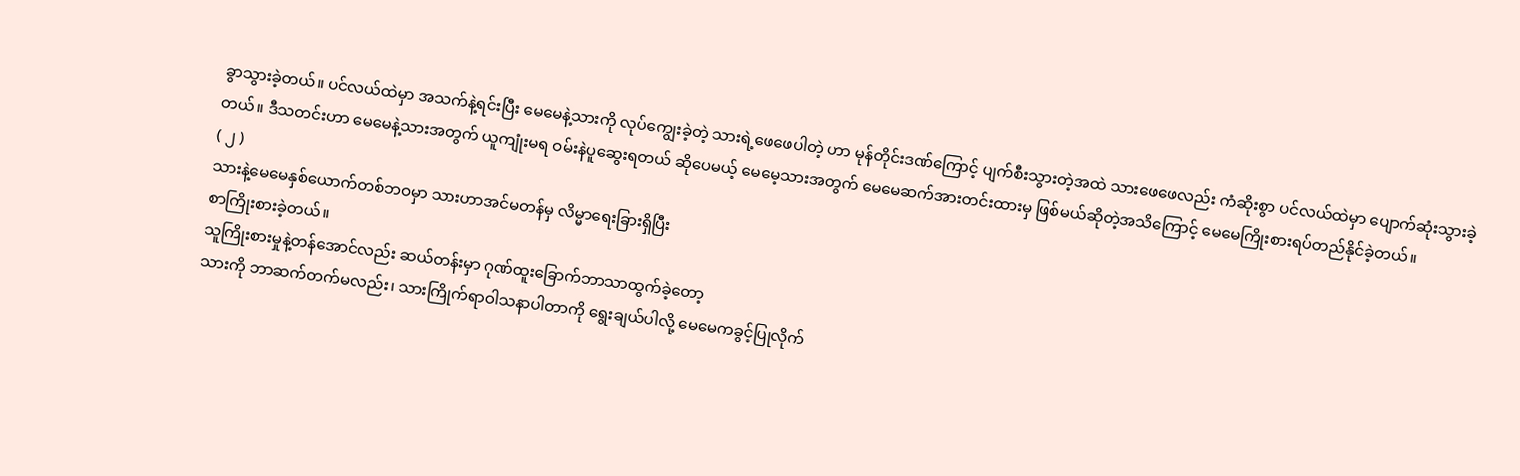ခွာသွားခဲ့တယ်။ ပင်လယ်ထဲမှာ အသက်နဲ့ရင်းပြီး မေမေနဲ့သားကို လုပ်ကျွေးခဲ့တဲ့ သားရဲ့ဖေဖေပါတဲ့ ဟာ မုန်တိုင်းဒဏ်ကြောင့် ပျက်စီးသွားတဲ့အထဲ သားဖေဖေလည်း ကံဆိုးစွာ ပင်လယ်ထဲမှာ ပျောက်ဆုံးသွားခဲ့တယ်။ ဒီသတင်းဟာ မေမေနဲ့သားအတွက် ယူကျုံးမရ ဝမ်းနဲပူဆွေးရတယ် ဆိုပေမယ့် မေမေ့သားအတွက် မေမေဆက်အားတင်းထားမှ ဖြစ်မယ်ဆိုတဲ့အသိကြောင့် မေမေကြိုးစားရပ်တည်နိုင်ခဲ့တယ်။
( ၂ )
သားနဲ့မေမေနှစ်ယောက်တစ်ဘဝမှာ သားဟာအင်မတန်မှ လိမ္မာရေးခြားရှိပြီး
စာကြိုးစားခဲ့တယ်။
သူကြိုးစားမှုနဲ့တန်အောင်လည်း ဆယ်တန်းမှာ ဂုဏ်ထူးခြောက်ဘာသာထွက်ခဲ့တော့
သားကို ဘာဆက်တက်မလည်း၊ သားကြိုက်ရာဝါသနာပါတာကို ရွေးချယ်ပါလို့ မေမေကခွင့်ပြုလိုက်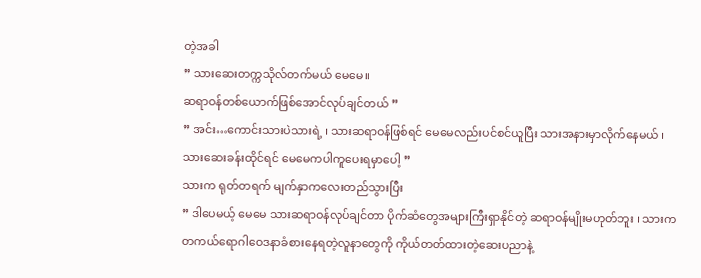တဲ့အခါ
” သားဆေးတက္ကသိုလ်တက်မယ် မေမေ။
ဆရာဝန်တစ်ယောက်ဖြစ်အောင်လုပ်ချင်တယ် ”
” အင်း…ကောင်းသားပဲသားရဲ့ ၊ သားဆရာဝန်ဖြစ်ရင် မေမေလည်းပင်စင်ယူပြီး သားအနားမှာလိုက်နေမယ် ၊ သားဆေးခန်းထိုင်ရင် မေမေကပါကူပေးရမှာပေါ့ ”
သားက ရုတ်တရက် မျက်နှာကလေးတည်သွားပြီး
” ဒါပေမယ့် မေမေ သားဆရာဝန်လုပ်ချင်တာ ပိုက်ဆံတွေအများကြီးရှာနိုင်တဲ့ ဆရာဝန်မျိုးမဟုတ်ဘူး ၊ သားက တကယ်ရောဂါဝေဒနာခံစားနေရတဲ့လူနာတွေကို ကိုယ်တတ်ထားတဲ့ဆေးပညာနဲ့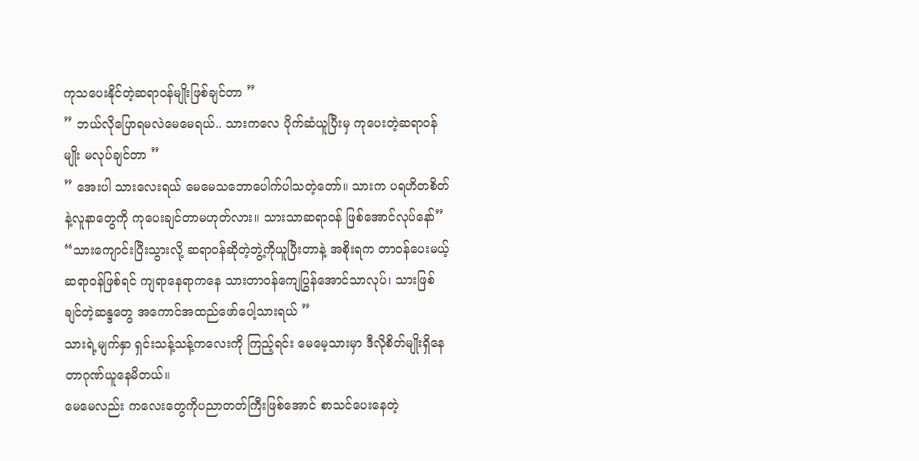ကုသပေးနိုင်တဲ့ဆရာဝန်မျိုးဖြစ်ချင်တာ ”
” ဘယ်လိုပြောရမလဲမေမေရယ်.. သားကလေ ပိုက်ဆံယူပြီးမှ ကုပေးတဲ့ဆရာဝန်မျိုး မလုပ်ချင်တာ ”
” အေးပါ သားလေးရယ် မေမေသဘောပေါက်ပါသတဲ့တော်။ သားက ပရဟိတစိတ်နဲ့လူနာတွေကို ကုပေးချင်တာမဟုတ်လား။ သားသာဆရာဝန် ဖြစ်အောင်လုပ်နော်”
“သားကျောင်းပြီးသွားလို့ ဆရာဝန်ဆိုတဲ့ဘွဲ့ကိုယူပြီးတာနဲ့ အစိုးရက တာဝန်ပေးမယ့် ဆရာဝန်ဖြစ်ရင် ကျရာနေရာကနေ သားတာဝန်ကျေပြွန်အောင်သာလုပ်၊ သားဖြစ်ချင်တဲ့ဆန္ဒတွေ အကောင်အထည်ဖော်ပေါ့သားရယ် ”
သားရဲ့မျက်နှာ ရှင်းသန့်သန့်ကလေးကို ကြည့်ရင်း မေမေ့သားမှာ ဒီလိုစိတ်မျိုးရှိနေတာဂုဏ်ယူနေမိတယ်။
မေမေလည်း ကလေးတွေကိုပညာတတ်ကြီးဖြစ်အောင် စာသင်ပေးနေတဲ့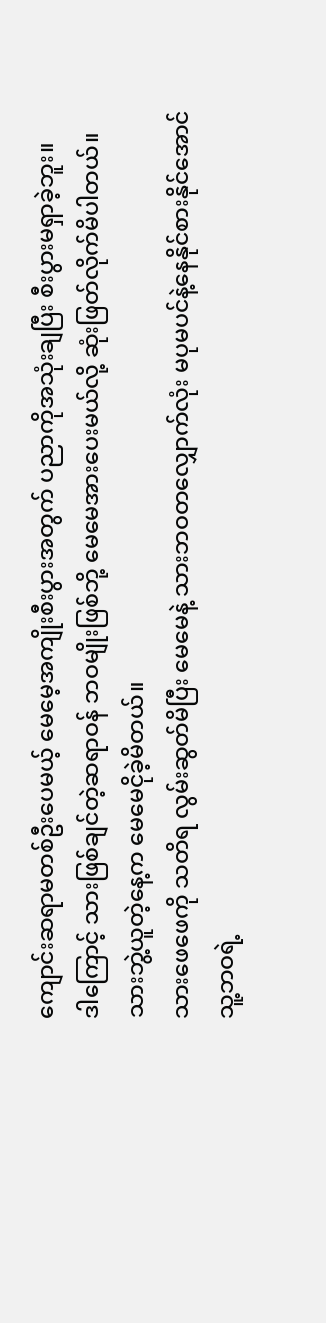ကျောင်းဆရာမတစ်ဦးပေမယ့် မေမေ့အကျိုးစီးပွားအတွက် ပညာကိုအသုံးချပြီး စီးပွားမရှာခဲ့ဘူး။
ဒါကြောင့် သားဖြစ်ချင်တဲ့ဆရာဝန် ဘဝမျိုးဖြစ်ဘို့ မေမေအားပေးမယ်လို့ ဆုံးဖြတ်လိုက်မိပါတယ်။
သားဘွဲ့ယူတဲ့နေ့က မေမေငိုခဲ့မိတယ်။
သားဖေဖေကို သတိရ လွမ်းဆွတ်မိပြီး မေမေနဲ့ သားဘဝတလျှောက်လုံး မပုမပင်နဲ့နေနိုင်စားနိုင်အောင် သူ့ဘဝရဲ့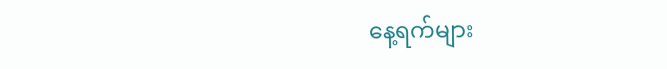နေ့ရက်များ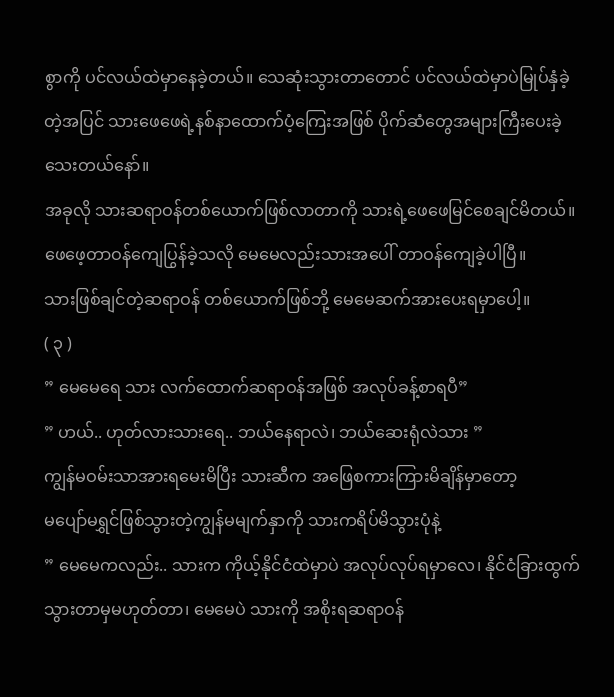စွာကို ပင်လယ်ထဲမှာနေခဲ့တယ်။ သေဆုံးသွားတာတောင် ပင်လယ်ထဲမှာပဲမြုပ်နှံခဲ့တဲ့အပြင် သားဖေဖေရဲ့နစ်နာထောက်ပံ့ကြေးအဖြစ် ပိုက်ဆံတွေအများကြီးပေးခဲ့သေးတယ်နော်။
အခုလို သားဆရာဝန်တစ်ယောက်ဖြစ်လာတာကို သားရဲ့ဖေဖေမြင်စေချင်မိတယ်။ ဖေဖေ့တာဝန်ကျေပြွန်ခဲ့သလို မေမေလည်းသားအပေါ် တာဝန်ကျေခဲ့ပါပြီ။
သားဖြစ်ချင်တဲ့ဆရာဝန် တစ်ယောက်ဖြစ်ဘို့ မေမေဆက်အားပေးရမှာပေါ့။
( ၃ )
” မေမေရေ သား လက်ထောက်ဆရာဝန်အဖြစ် အလုပ်ခန့်စာရပီ”
” ဟယ်.. ဟုတ်လားသားရေ.. ဘယ်နေရာလဲ၊ ဘယ်ဆေးရုံလဲသား ”
ကျွန်မဝမ်းသာအားရမေးမိပြီး သားဆီက အဖြေစကားကြားမိချိန်မှာတော့
မပျော်မရွှင်ဖြစ်သွားတဲ့ကျွန်မမျက်နှာကို သားကရိပ်မိသွားပုံနဲ့
” မေမေကလည်း.. သားက ကိုယ့်နိုင်ငံထဲမှာပဲ အလုပ်လုပ်ရမှာလေ၊ နိုင်ငံခြားထွက်သွားတာမှမဟုတ်တာ၊ မေမေပဲ သားကို အစိုးရဆရာဝန်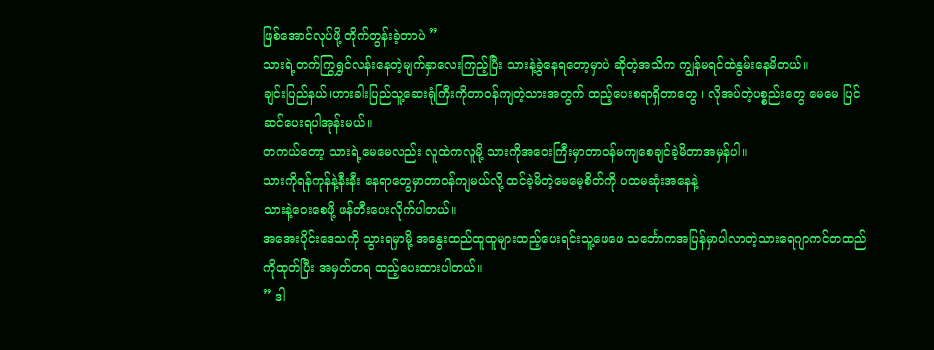ဖြစ်အောင်လုပ်ဖို့ တိုက်တွန်းခဲ့တာပဲ ”
သားရဲ့တက်ကြွရွှင်လန်းနေတဲ့မျက်နှာလေးကြည့်ပြီး သားနဲ့ခွဲနေရတော့မှာပဲ ဆိုတဲ့အသိက ကျွန်မရင်ထဲနွမ်းနေမိတယ်။
ချင်းပြည်နယ်၊ဟားခါးပြည်သူ့ဆေးရုံကြီးကိုတာဝန်ကျတဲ့သားအတွက် ထည့်ပေးစရာရှိတာတွေ ၊ လိုအပ်တဲ့ပစ္စည်းတွေ မေမေ ပြင်ဆင်ပေးရပါအုန်းမယ်။
တကယ်တော့ သားရဲ့မေမေလည်း လူထဲကလူမို့ သားကိုအဝေးကြီးမှာတာဝန်မကျစေချင်ခဲ့မိတာအမှန်ပါ။
သားကိုရန်ကုန်နဲ့နီးနီး နေရာတွေမှာတာဝန်ကျမယ်လို့ ထင်ခဲ့မိတဲ့မေမေ့စိတ်ကို ပထမဆုံးအနေနဲ့
သားနဲ့ဝေးစေဖို့ ဖန်တီးပေးလိုက်ပါတယ်။
အအေးပိုင်းဒေသကို သွားရမှာမို့ အနွေးထည်ထူထူများထည့်ပေးရင်းသူ့ဖေဖေ သင်္ဘောကအပြန်မှာပါလာတဲ့သားရေဂျာကင်တထည်ကိုထုတ်ပြီး အမှတ်တရ ထည့်ပေးထားပါတယ်။
” ဒါ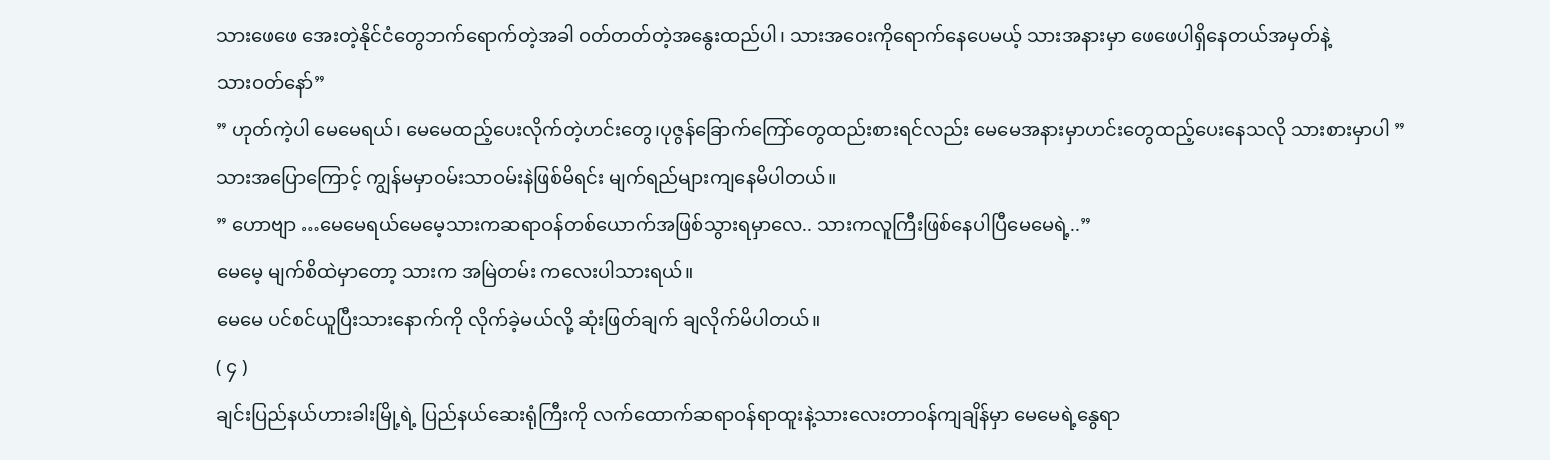သားဖေဖေ အေးတဲ့နိုင်ငံတွေဘက်ရောက်တဲ့အခါ ဝတ်တတ်တဲ့အနွေးထည်ပါ၊ သားအဝေးကိုရောက်နေပေမယ့် သားအနားမှာ ဖေဖေပါရှိနေတယ်အမှတ်နဲ့
သားဝတ်နော်”
” ဟုတ်ကဲ့ပါ မေမေရယ်၊ မေမေထည့်ပေးလိုက်တဲ့ဟင်းတွေ၊ပုဇွန်ခြောက်ကြော်တွေထည်းစားရင်လည်း မေမေအနားမှာဟင်းတွေထည့်ပေးနေသလို သားစားမှာပါ ”
သားအပြောကြောင့် ကျွန်မမှာဝမ်းသာဝမ်းနဲဖြစ်မိရင်း မျက်ရည်များကျနေမိပါတယ်။
” ဟောဗျာ …မေမေရယ်မေမေ့သားကဆရာဝန်တစ်ယောက်အဖြစ်သွားရမှာလေ.. သားကလူကြီးဖြစ်နေပါပြီမေမေရဲ့..”
မေမေ့ မျက်စိထဲမှာတော့ သားက အမြဲတမ်း ကလေးပါသားရယ်။
မေမေ ပင်စင်ယူပြီးသားနောက်ကို လိုက်ခဲ့မယ်လို့ ဆုံးဖြတ်ချက် ချလိုက်မိပါတယ်။
( ၄ )
ချင်းပြည်နယ်ဟားခါးမြို့ရဲ့ ပြည်နယ်ဆေးရုံကြီးကို လက်ထောက်ဆရာဝန်ရာထူးနဲ့သားလေးတာဝန်ကျချိန်မှာ မေမေရဲ့နွေရာ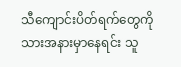သီကျောင်းပိတ်ရက်တွေကို သားအနားမှာနေရင်း သူ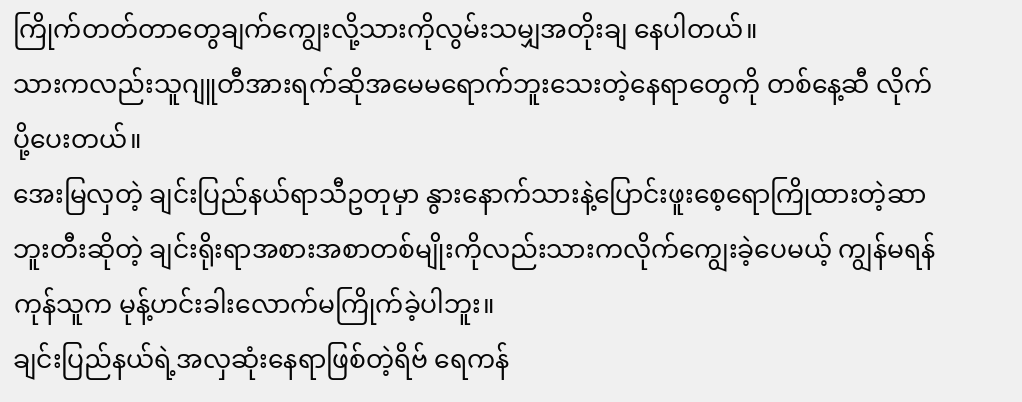ကြိုက်တတ်တာတွေချက်ကျွေးလို့သားကိုလွမ်းသမျှအတိုးချ နေပါတယ်။
သားကလည်းသူဂျူတီအားရက်ဆိုအမေမရောက်ဘူးသေးတဲ့နေရာတွေကို တစ်နေ့ဆီ လိုက်ပို့ပေးတယ်။
အေးမြလှတဲ့ ချင်းပြည်နယ်ရာသီဥတုမှာ နွားနောက်သားနဲ့ပြောင်းဖူးစေ့ရောကြိုထားတဲ့ဆာဘူးတီးဆိုတဲ့ ချင်းရိုးရာအစားအစာတစ်မျိုးကိုလည်းသားကလိုက်ကျွေးခဲ့ပေမယ့် ကျွန်မရန်ကုန်သူက မုန့်ဟင်းခါးလောက်မကြိုက်ခဲ့ပါဘူး။
ချင်းပြည်နယ်ရဲ့အလှဆုံးနေရာဖြစ်တဲ့ရိဗ် ရေကန်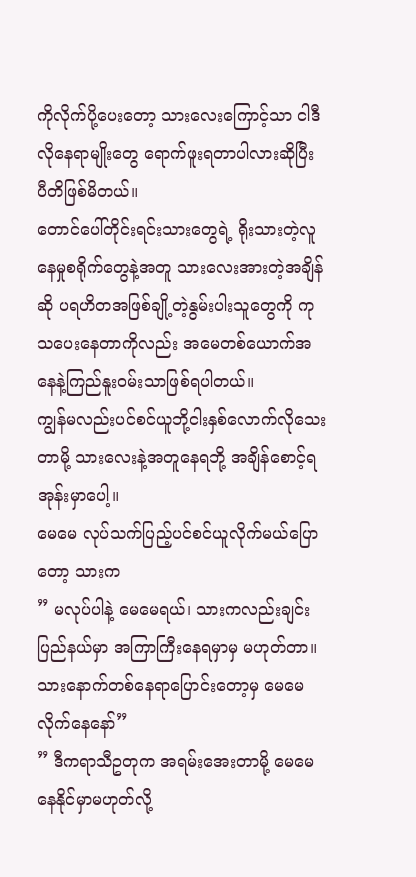ကိုလိုက်ပို့ပေးတော့ သားလေးကြောင့်သာ ငါဒီလိုနေရာမျိုးတွေ ရောက်ဖူးရတာပါလားဆိုပြီး ပီတိဖြစ်မိတယ်။
တောင်ပေါ်တိုင်းရင်းသားတွေရဲ့ ရိုးသားတဲ့လူနေမှုစရိုက်တွေနဲ့အတူ သားလေးအားတဲ့အချိန်ဆို ပရဟိတအဖြစ်ချို့တဲ့နွမ်းပါးသူတွေကို ကုသပေးနေတာကိုလည်း အမေတစ်ယောက်အနေနဲ့ကြည်နူးဝမ်းသာဖြစ်ရပါတယ်။
ကျွန်မလည်းပင်စင်ယူဘို့ငါးနှစ်လောက်လိုသေးတာမို့ သားလေးနဲ့အတူနေရဘို့ အချိန်စောင့်ရအုန်းမှာပေါ့။
မေမေ လုပ်သက်ပြည့်ပင်စင်ယူလိုက်မယ်ပြောတော့ သားက
” မလုပ်ပါနဲ့ မေမေရယ်၊ သားကလည်းချင်းပြည်နယ်မှာ အကြာကြီးနေရမှာမှ မဟုတ်တာ။ သားနောက်တစ်နေရာပြောင်းတော့မှ မေမေလိုက်နေနော်”
” ဒီကရာသီဥတုက အရမ်းအေးတာမို့ မေမေနေနိုင်မှာမဟုတ်လို့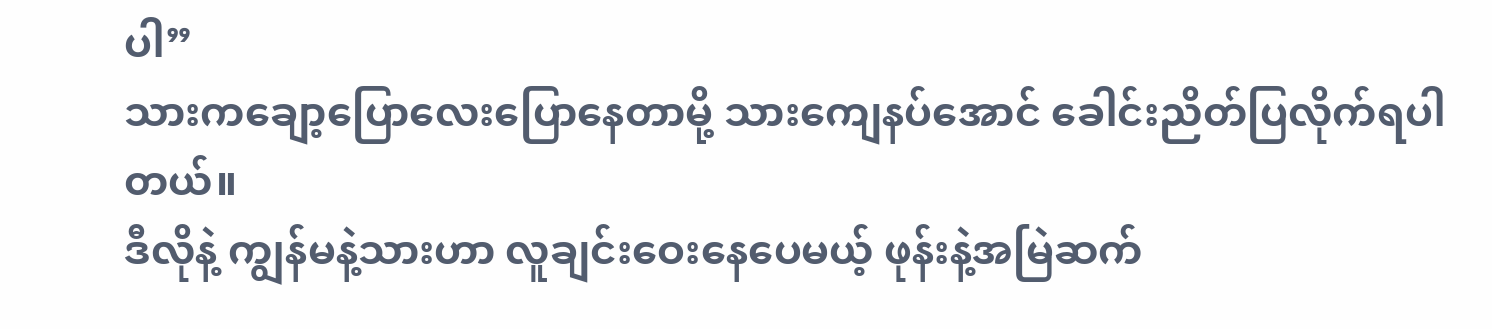ပါ”
သားကချော့ပြောလေးပြောနေတာမို့ သားကျေနပ်အောင် ခေါင်းညိတ်ပြလိုက်ရပါတယ်။
ဒီလိုနဲ့ ကျွန်မနဲ့သားဟာ လူချင်းဝေးနေပေမယ့် ဖုန်းနဲ့အမြဲဆက်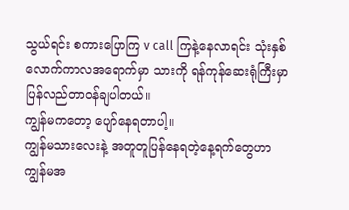သွယ်ရင်း စကားပြောကြ v call ကြနဲ့နေလာရင်း သုံးနှစ်လောက်ကာလအရောက်မှာ သားကို ရန်ကုန်ဆေးရုံကြီးမှာ ပြန်လည်တာဝန်ချပါတယ်။
ကျွန်မကတော့ ပျော်နေရတာပါ့။
ကျွန်မသားလေးနဲ့ အတူတူပြန်နေရတဲ့နေ့ရက်တွေဟာ ကျွန်မအ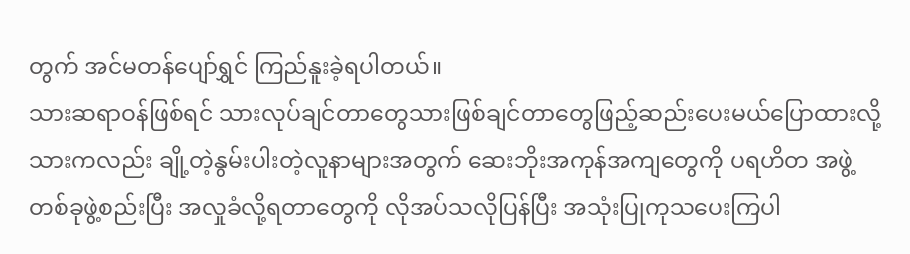တွက် အင်မတန်ပျော်ရွှင် ကြည်နူးခဲ့ရပါတယ်။
သားဆရာဝန်ဖြစ်ရင် သားလုပ်ချင်တာတွေသားဖြစ်ချင်တာတွေဖြည့်ဆည်းပေးမယ်ပြောထားလို့ သားကလည်း ချို့တဲ့နွမ်းပါးတဲ့လူနာများအတွက် ဆေးဘိုးအကုန်အကျတွေကို ပရဟိတ အဖွဲ့တစ်ခုဖွဲ့စည်းပြီး အလှုခံလို့ရတာတွေကို လိုအပ်သလိုပြန်ပြီး အသုံးပြုကုသပေးကြပါ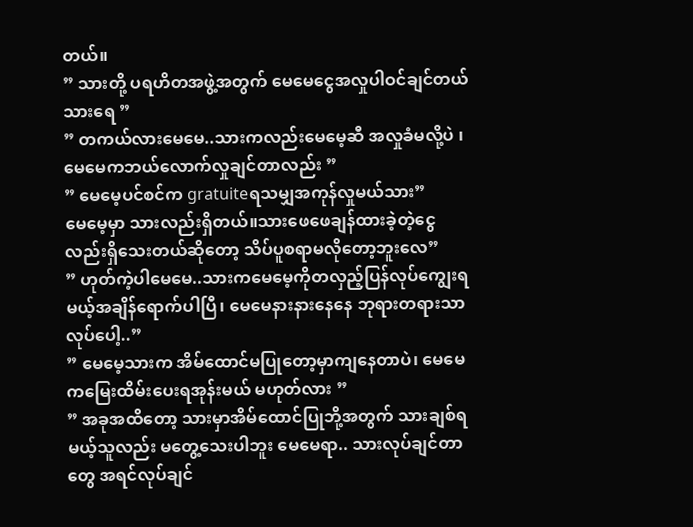တယ်။
” သားတို့ ပရဟိတအဖွဲ့အတွက် မေမေငွေအလှုပါဝင်ချင်တယ်သားရေ ”
” တကယ်လားမေမေ..သားကလည်းမေမေ့ဆီ အလှုခံမလို့ပဲ ၊ မေမေကဘယ်လောက်လှုချင်တာလည်း ”
” မေမေ့ပင်စင်က gratuiteရသမျှအကုန်လှုမယ်သား”
မေမေ့မှာ သားလည်းရှိတယ်။သားဖေဖေချန်ထားခဲ့တဲ့ငွေလည်းရှိသေးတယ်ဆိုတော့ သိပ်ပူစရာမလိုတော့ဘူးလေ”
” ဟုတ်ကဲ့ပါမေမေ..သားကမေမေ့ကိုတလှည့်ပြန်လုပ်ကျွေးရမယ့်အချိန်ရောက်ပါပြီ၊ မေမေနားနားနေနေ ဘုရားတရားသာလုပ်ပေါ့..”
” မေမေ့သားက အိမ်ထောင်မပြုတော့မှာကျနေတာပဲ၊ မေမေကမြေးထိမ်းပေးရအုန်းမယ် မဟုတ်လား ”
” အခုအထိတော့ သားမှာအိမ်ထောင်ပြုဘို့အတွက် သားချစ်ရမယ့်သူလည်း မတွေ့သေးပါဘူး မေမေရာ.. သားလုပ်ချင်တာတွေ အရင်လုပ်ချင်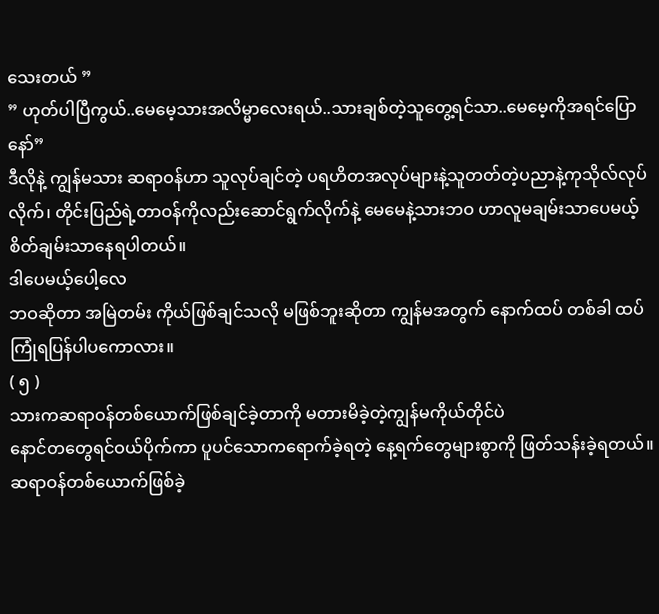သေးတယ် ”
” ဟုတ်ပါပြီကွယ်..မေမေ့သားအလိမ္မာလေးရယ်..သားချစ်တဲ့သူတွေ့ရင်သာ..မေမေ့ကိုအရင်ပြောနော်”
ဒီလိုနဲ့ ကျွန်မသား ဆရာဝန်ဟာ သူလုပ်ချင်တဲ့ ပရဟိတအလုပ်များနဲ့သူတတ်တဲ့ပညာနဲ့ကုသိုလ်လုပ်လိုက်၊ တိုင်းပြည်ရဲ့တာဝန်ကိုလည်းဆောင်ရွက်လိုက်နဲ့ မေမေနဲ့သားဘဝ ဟာလူမချမ်းသာပေမယ့်စိတ်ချမ်းသာနေရပါတယ်။
ဒါပေမယ့်ပေါ့လေ
ဘဝဆိုတာ အမြဲတမ်း ကိုယ်ဖြစ်ချင်သလို မဖြစ်ဘူးဆိုတာ ကျွန်မအတွက် နောက်ထပ် တစ်ခါ ထပ်ကြုံရပြန်ပါပကောလား။
( ၅ )
သားကဆရာဝန်တစ်ယောက်ဖြစ်ချင်ခဲ့တာကို မတားမိခဲ့တဲ့ကျွန်မကိုယ်တိုင်ပဲ
နောင်တတွေရင်ဝယ်ပိုက်ကာ ပူပင်သောကရောက်ခဲ့ရတဲ့ နေ့ရက်တွေများစွာကို ဖြတ်သန်းခဲ့ရတယ်။
ဆရာဝန်တစ်ယောက်ဖြစ်ခဲ့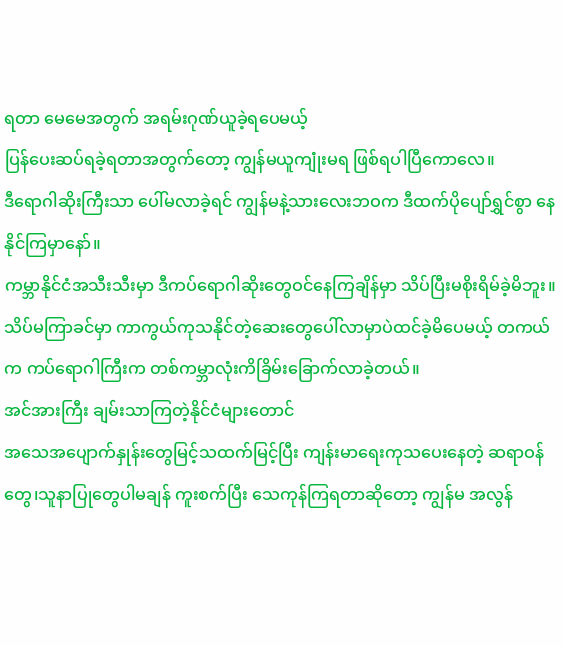ရတာ မေမေအတွက် အရမ်းဂုဏ်ယူခဲ့ရပေမယ့်
ပြန်ပေးဆပ်ရခဲ့ရတာအတွက်တော့ ကျွန်မယူကျုံးမရ ဖြစ်ရပါပြီကောလေ။
ဒီရောဂါဆိုးကြီးသာ ပေါ်မလာခဲ့ရင် ကျွန်မနဲ့သားလေးဘဝက ဒီထက်ပိုပျော်ရွှင်စွာ နေနိုင်ကြမှာနော်။
ကမ္ဘာနိုင်ငံအသီးသီးမှာ ဒီကပ်ရောဂါဆိုးတွေဝင်နေကြချိန်မှာ သိပ်ပြီးမစိုးရိမ်ခဲ့မိဘူး။
သိပ်မကြာခင်မှာ ကာကွယ်ကုသနိုင်တဲ့ဆေးတွေပေါ်လာမှာပဲထင်ခဲ့မိပေမယ့် တကယ်က ကပ်ရောဂါကြီးက တစ်ကမ္ဘာလုံးကိခြိမ်းခြောက်လာခဲ့တယ်။
အင်အားကြီး ချမ်းသာကြတဲ့နိုင်ငံများတောင်
အသေအပျောက်နှုန်းတွေမြင့်သထက်မြင့်ပြီး ကျန်းမာရေးကုသပေးနေတဲ့ ဆရာဝန်တွေ၊သူနာပြုတွေပါမချန် ကူးစက်ပြီး သေကုန်ကြရတာဆိုတော့ ကျွန်မ အလွန်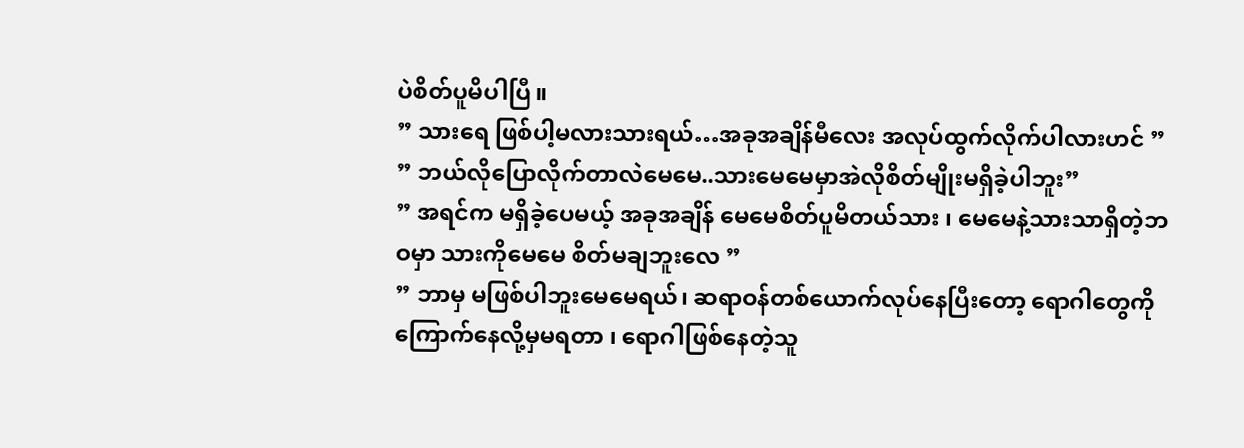ပဲစိတ်ပူမိပါပြီ။
” သားရေ ဖြစ်ပါ့မလားသားရယ်…အခုအချိန်မီလေး အလုပ်ထွက်လိုက်ပါလားဟင် ”
” ဘယ်လိုပြောလိုက်တာလဲမေမေ..သားမေမေမှာအဲလိုစိတ်မျိုးမရှိခဲ့ပါဘူး”
” အရင်က မရှိခဲ့ပေမယ့် အခုအချိန် မေမေစိတ်ပူမိတယ်သား ၊ မေမေနဲ့သားသာရှိတဲ့ဘဝမှာ သားကိုမေမေ စိတ်မချဘူးလေ ”
” ဘာမှ မဖြစ်ပါဘူးမေမေရယ်၊ ဆရာဝန်တစ်ယောက်လုပ်နေပြီးတော့ ရောဂါတွေကို ကြောက်နေလို့မှမရတာ ၊ ရောဂါဖြစ်နေတဲ့သူ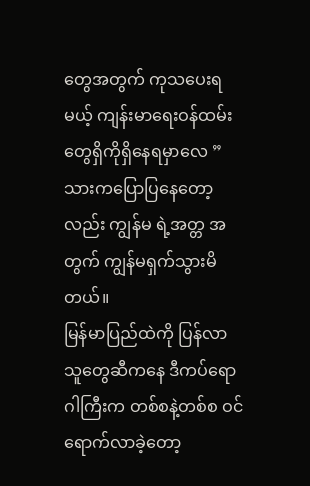တွေအတွက် ကုသပေးရမယ့် ကျန်းမာရေးဝန်ထမ်းတွေရှိကိုရှိနေရမှာလေ ”
သားကပြောပြနေတော့လည်း ကျွန်မ ရဲ့အတ္တ အတွက် ကျွန်မရှက်သွားမိတယ်။
မြန်မာပြည်ထဲကို ပြန်လာသူတွေဆီကနေ ဒီကပ်ရောဂါကြီးက တစ်စနဲ့တစ်စ ဝင်ရောက်လာခဲ့တော့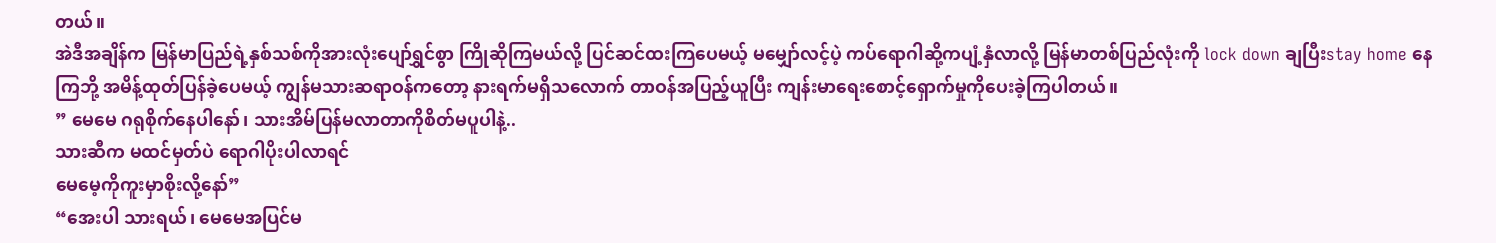တယ်။
အဲဒီအချိန်က မြန်မာပြည်ရဲ့နှစ်သစ်ကိုအားလုံးပျော်ရွှင်စွာ ကြိုဆိုကြမယ်လို့ ပြင်ဆင်ထးကြပေမယ့် မမျှော်လင့်ပဲ့ ကပ်ရောဂါဆို့ကပျံ့နှံလာလို့ မြန်မာတစ်ပြည်လုံးကို lock down ချပြီးstay home နေကြဘို့ အမိန့်ထုတ်ပြန်ခဲ့ပေမယ့် ကျွန်မသားဆရာဝန်ကတော့ နားရက်မရှိသလောက် တာဝန်အပြည့်ယူပြီး ကျန်းမာရေးစောင့်ရှောက်မှုကိုပေးခဲ့ကြပါတယ်။
” မေမေ ဂရုစိုက်နေပါနော်၊ သားအိမ်ပြန်မလာတာကိုစိတ်မပူပါနဲ့..
သားဆီက မထင်မှတ်ပဲ ရောဂါပိုးပါလာရင်
မေမေ့ကိုကူးမှာစိုးလို့နော်”
“အေးပါ သားရယ်၊ မေမေအပြင်မ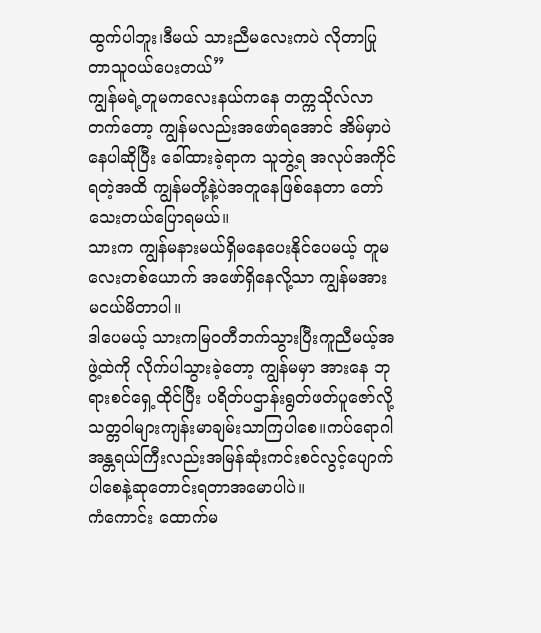ထွက်ပါဘူး၊ဒီမယ် သားညီမလေးကပဲ လိုတာပြုတာသူဝယ်ပေးတယ်”
ကျွန်မရဲ့တူမကလေးနယ်ကနေ တက္ကသိုလ်လာတက်တော့ ကျွန်မလည်းအဖော်ရအောင် အိမ်မှာပဲနေပါဆိုပြီး ခေါ်ထားခဲ့ရာက သူဘွဲ့ရ အလုပ်အကိုင်ရတဲ့အထိ ကျွန်မတို့နဲ့ပဲအတူနေဖြစ်နေတာ တော်သေးတယ်ပြောရမယ်။
သားက ကျွန်မနားမယ်ရှိမနေပေးနိုင်ပေမယ့် တူမလေးတစ်ယောက် အဖော်ရှိနေလို့သာ ကျွန်မအားမငယ်မိတာပါ။
ဒါပေမယ့် သားကမြဝတီဘက်သွားပြီးကူညီမယ့်အဖွဲ့ထဲကို လိုက်ပါသွားခဲ့တော့ ကျွန်မမှာ အားနေ ဘုရားစင်ရှေ့ထိုင်ပြီး ပရိတ်ပဌာန်းရွတ်ဖတ်ပူဇော်လို့သတ္တဝါများကျန်းမာချမ်းသာကြပါစေ။ကပ်ရောဂါအန္တရယ်ကြီးလည်းအမြန်ဆုံးကင်းစင်လွင့်ပျောက်ပါစေနဲ့ဆုတောင်းရတာအမောပါပဲ။
ကံကောင်း ထောက်မ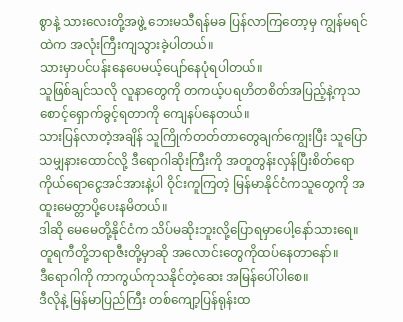စွာနဲ့ သားလေးတို့အဖွဲ့ ဘေးမသီရန်မခ ပြန်လာကြတော့မှ ကျွန်မရင်ထဲက အလုံးကြီးကျသွားခဲ့ပါတယ်။
သားမှာပင်ပန်းနေပေမယ့်ပျော်နေပုံရပါတယ်။
သူဖြစ်ချင်သလို လူနာတွေကို တကယ့်ပရဟိတစိတ်အပြည့်နဲ့ကုသ စောင့်ရှောက်ခွင့်ရတာကို ကျေနပ်နေတယ်။
သားပြန်လာတဲ့အချိန် သူကြိုက်တတ်တာတွေချက်ကျွေးပြီး သူပြောသမျှနားထောင်လို့ ဒီရောဂါဆိုးကြီးကို အတူတွန်းလှန်ပြီးစိတ်ရောကိုယ်ရောငွေအင်အားနဲ့ပါ ဝိုင်းကူကြတဲ့ မြန်မာနိုင်ငံကသူတွေကို အထူးမေတ္တာပို့ပေးနမိတယ်။
ဒါဆို မေမေတို့နိုင်ငံက သိပ်မဆိုးဘူးလို့ပြောရမှာပေါ့နော်သားရေ။
တူရကီတို့ဘရာဇီးတို့မှာဆို အလောင်းတွေကိုထပ်နေတာနော်။
ဒီရောဂါကို ကာကွယ်ကုသနိုင်တဲ့ဆေး အမြန်ပေါ်ပါစေ။
ဒီလိုနဲ့ မြန်မာပြည်ကြီး တစ်ကျော့ပြန်ရုန်းထ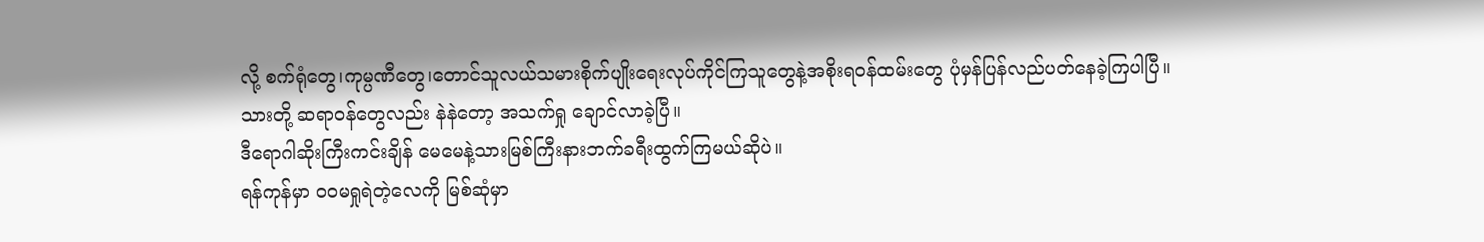လို့ စက်ရုံတွေ၊ကုမ္ပဏီတွေ၊တောင်သူလယ်သမားစိုက်ပျိုးရေးလုပ်ကိုင်ကြသူတွေနဲ့အစိုးရဝန်ထမ်းတွေ ပုံမှန်ပြန်လည်ပတ်နေခဲ့ကြပါပြီ။
သားတို့ ဆရာဝန်တွေလည်း နဲနဲတော့ အသက်ရှု ချောင်လာခဲ့ပြီ။
ဒီရောဂါဆိုးကြီးကင်းချိန် မေမေနဲ့သားမြစ်ကြီးနားဘက်ခရီးထွက်ကြမယ်ဆိုပဲ။
ရန်ကုန်မှာ ဝဝမရှုရဲတဲ့လေကို မြစ်ဆုံမှာ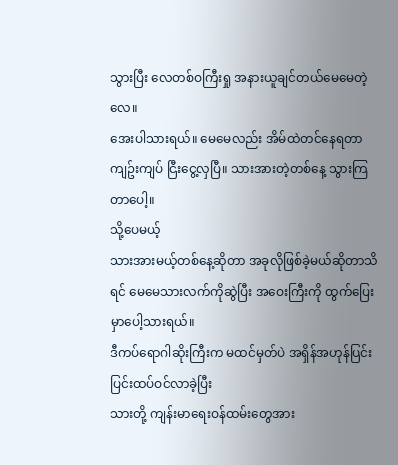သွားပြီး လေတစ်ဝကြီးရှု အနားယူချင်တယ်မေမေတဲ့လေ။
အေးပါသားရယ်။ မေမေလည်း အိမ်ထဲတင်နေရတာ ကျဥ်းကျပ် ငြီးငွေ့လှပြီ။ သားအားတဲ့တစ်နေ့ သွားကြတာပေါ့။
သို့ပေမယ့်
သားအားမယ့်တစ်နေ့ဆိုတာ အခုလိုဖြစ်ခဲ့မယ်ဆိုတာသိရင် မေမေသားလက်ကိုဆွဲပြီး အဝေးကြီးကို ထွက်ပြေးမှာပေါ့သားရယ်။
ဒီကပ်ရောဂါဆိုးကြီးက မထင်မှတ်ပဲ အရှိန်အဟုန်ပြင်းပြင်းထပ်ဝင်လာခဲ့ပြီး
သားတို့ ကျန်းမာရေးဝန်ထမ်းတွေအား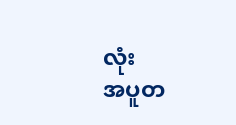လုံး
အပူတ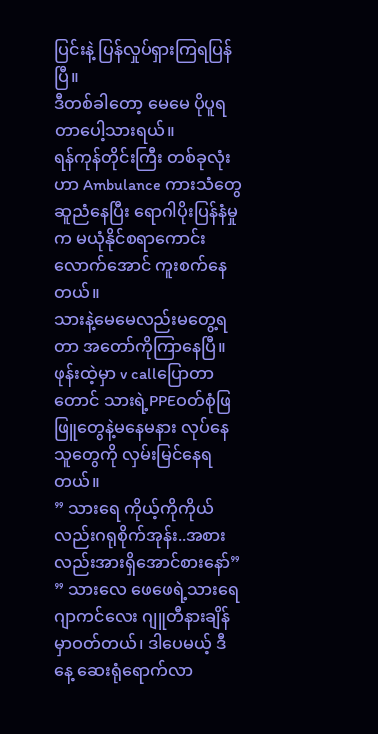ပြင်းနဲ့ ပြန်လှုပ်ရှားကြရပြန်ပြီ။
ဒီတစ်ခါတော့ မေမေ ပိုပူရတာပေါ့သားရယ်။
ရန်ကုန်တိုင်းကြီး တစ်ခုလုံးဟာ Ambulance ကားသံတွေဆူညံနေပြီး ရောဂါပိုးပြန်နံမှုက မယုံနိုင်စရာကောင်းလောက်အောင် ကူးစက်နေတယ်။
သားနဲ့မေမေလည်းမတွေ့ရတာ အတော်ကိုကြာနေပြီ။
ဖုန်းထဲ့မှာ v callပြောတာတောင် သားရဲ့PPEဝတ်စုံဖြဖြူတွေနဲ့မနေမနား လုပ်နေသူတွေကို လှမ်းမြင်နေရတယ်။
” သားရေ ကိုယ့်ကိုကိုယ်လည်းဂရုစိုက်အုန်း..အစားလည်းအားရှိအောင်စားနော်”
” သားလေ ဖေဖေရဲ့သားရေဂျာကင်လေး ဂျူတီနားချိန်မှာဝတ်တယ်၊ ဒါပေမယ့် ဒီနေ့ ဆေးရုံရောက်လာ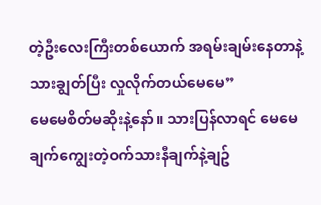တဲ့ဦးလေးကြီးတစ်ယောက် အရမ်းချမ်းနေတာနဲ့သားချွတ်ပြီး လှုလိုက်တယ်မေမေ”
မေမေစိတ်မဆိုးနဲ့နော်။ သားပြန်လာရင် မေမေချက်ကျွေးတဲ့ဝက်သားနီချက်နဲ့ချဥ်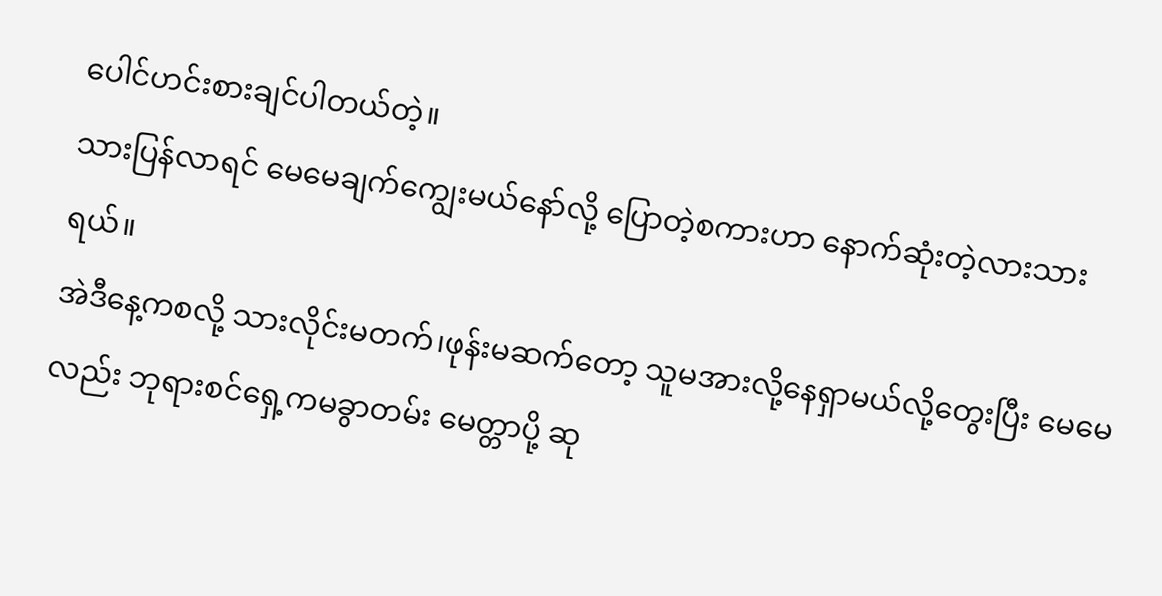ပေါင်ဟင်းစားချင်ပါတယ်တဲ့။
သားပြန်လာရင် မေမေချက်ကျွေးမယ်နော်လို့ ပြောတဲ့စကားဟာ နောက်ဆုံးတဲ့လားသားရယ်။
အဲဒီနေ့ကစလို့ သားလိုင်းမတက်၊ဖုန်းမဆက်တော့ သူမအားလို့နေရှာမယ်လို့တွေးပြီး မေမေလည်း ဘုရားစင်ရှေ့ကမခွာတမ်း မေတ္တာပို့ ဆု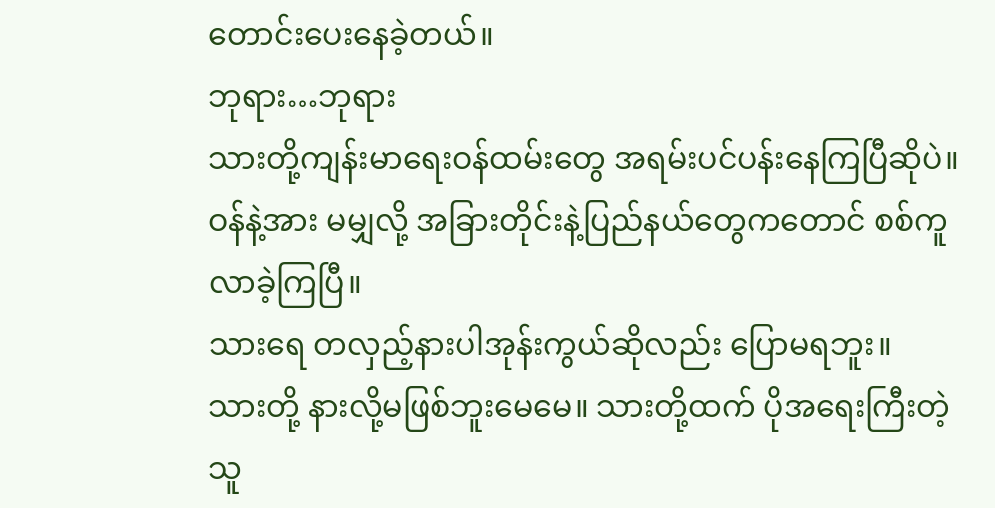တောင်းပေးနေခဲ့တယ်။
ဘုရား…ဘုရား
သားတို့ကျန်းမာရေးဝန်ထမ်းတွေ အရမ်းပင်ပန်းနေကြပြီဆိုပဲ။
ဝန်နဲ့အား မမျှလို့ အခြားတိုင်းနဲ့ပြည်နယ်တွေကတောင် စစ်ကူလာခဲ့ကြပြီ။
သားရေ တလှည့်နားပါအုန်းကွယ်ဆိုလည်း ပြောမရဘူး။
သားတို့ နားလို့မဖြစ်ဘူးမေမေ။ သားတို့ထက် ပိုအရေးကြီးတဲ့သူ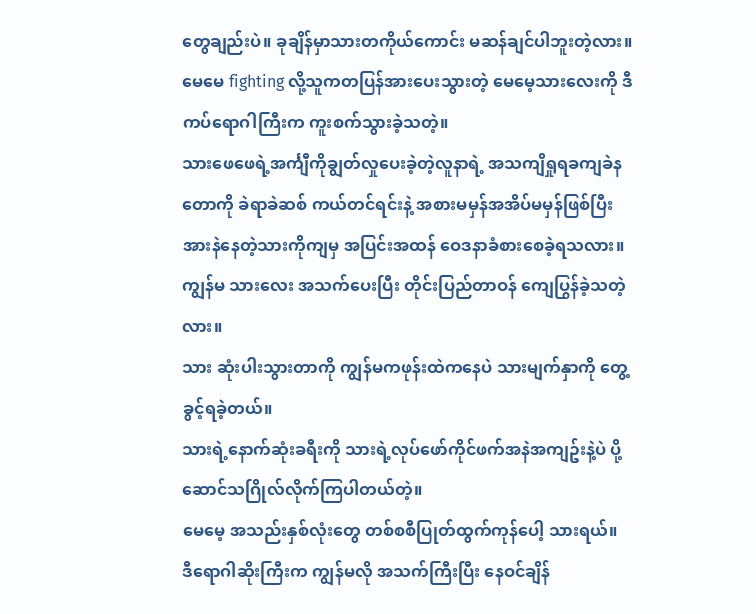တွေချည်းပဲ။ ခုချိန်မှာသားတကိုယ်ကောင်း မဆန်ချင်ပါဘူးတဲ့လား။
မေမေ fighting လို့သူကတပြန်အားပေးသွားတဲ့ မေမေ့သားလေးကို ဒီကပ်ရောဂါကြီးက ကူးစက်သွားခဲ့သတဲ့။
သားဖေဖေရဲ့အင်္ကျီကိုချွတ်လှုပေးခဲ့တဲ့လူနာရဲ့ အသကျိရှုရခကျခဲနတောကို ခဲရာခဲဆစ် ကယ်တင်ရင်းနဲ့ အစားမမှန်အအိပ်မမှန်ဖြစ်ပြီး အားနဲနေတဲ့သားကိုကျမှ အပြင်းအထန် ဝေဒနာခံစားစေခဲ့ရသလား။
ကျွန်မ သားလေး အသက်ပေးပြီး တိုင်းပြည်တာဝန် ကျေပြွန်ခဲ့သတဲ့လား။
သား ဆုံးပါးသွားတာကို ကျွန်မကဖုန်းထဲကနေပဲ သားမျက်နှာကို တွေ့ခွင့်ရခဲ့တယ်။
သားရဲ့နောက်ဆုံးခရီးကို သားရဲ့လုပ်ဖော်ကိုင်ဖက်အနဲအကျဥ်းနဲ့ပဲ ပို့ဆောင်သဂြိုလ်လိုက်ကြပါတယ်တဲ့။
မေမေ့ အသည်းနှစ်လုံးတွေ တစ်စစီပြုတ်ထွက်ကုန်ပေါ့ သားရယ်။
ဒီရောဂါဆိုးကြီးက ကျွန်မလို အသက်ကြီးပြီး နေဝင်ချိန်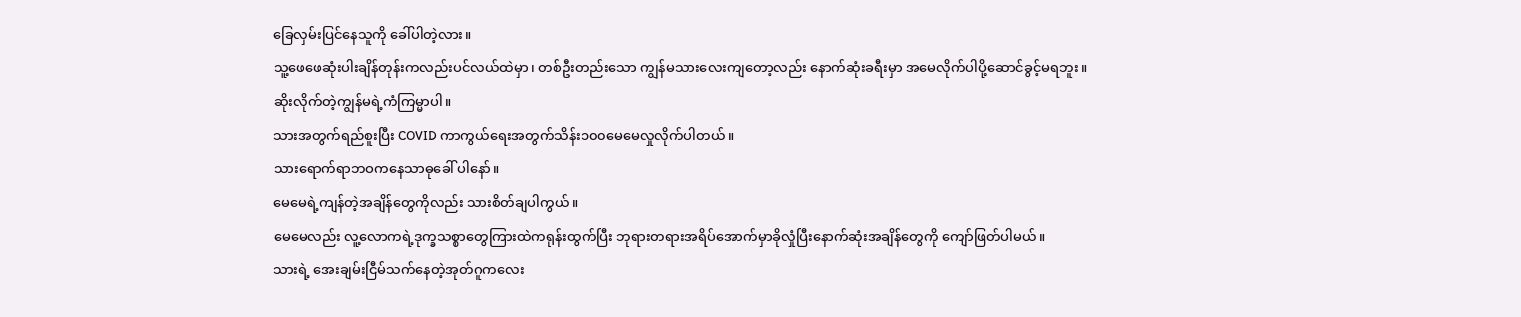ခြေလှမ်းပြင်နေသူကို ခေါ်ပါတဲ့လား။
သူ့ဖေဖေဆုံးပါးချိန်တုန်းကလည်းပင်လယ်ထဲမှာ၊ တစ်ဦးတည်းသော ကျွန်မသားလေးကျတော့လည်း နောက်ဆုံးခရီးမှာ အမေလိုက်ပါပို့ဆောင်ခွင့်မရဘူး။
ဆိုးလိုက်တဲ့ကျွန်မရဲ့ကံကြမ္မာပါ။
သားအတွက်ရည်စူးပြီး COVID ကာကွယ်ရေးအတွက်သိန်း၁၀၀မေမေလှုလိုက်ပါတယ်။
သားရောက်ရာဘဝကနေသာဓုခေါ် ပါနော်။
မေမေရဲ့ကျန်တဲ့အချိန်တွေကိုလည်း သားစိတ်ချပါကွယ်။
မေမေလည်း လူ့လောကရဲ့ဒုက္ခသစ္စာတွေကြားထဲကရုန်းထွက်ပြီး ဘုရားတရားအရိပ်အောက်မှာခိုလှုံပြီးနောက်ဆုံးအချိန်တွေကို ကျော်ဖြတ်ပါမယ်။
သားရဲ့ အေးချမ်းငြီမ်သက်နေတဲ့အုတ်ဂူကလေး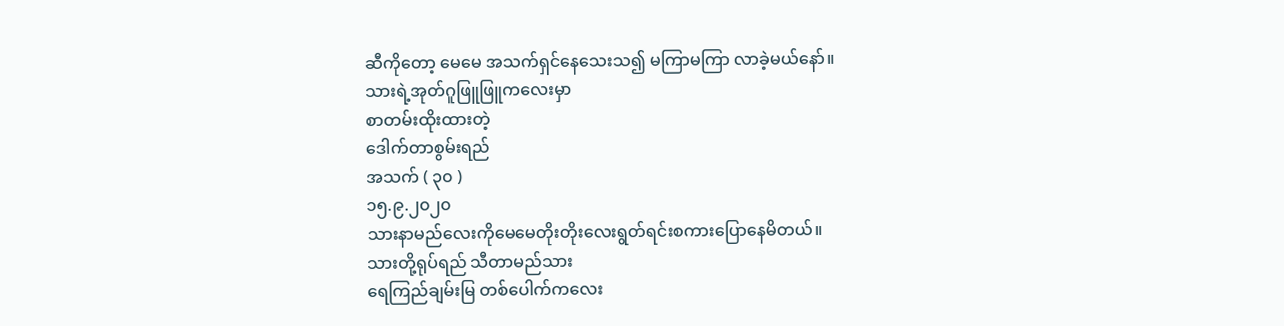ဆီကိုတော့ မေမေ အသက်ရှင်နေသေးသ၍ မကြာမကြာ လာခဲ့မယ်နော်။
သားရဲ့အုတ်ဂူဖြူဖြူကလေးမှာ
စာတမ်းထိုးထားတဲ့
ဒေါက်တာစွမ်းရည်
အသက် ( ၃၀ )
၁၅.၉.၂၀၂၀
သားနာမည်လေးကိုမေမေတိုးတိုးလေးရွတ်ရင်းစကားပြောနေမိတယ်။
သားတို့ရုပ်ရည် သီတာမည်သား
ရေကြည်ချမ်းမြ တစ်ပေါက်ကလေး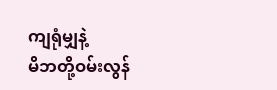ကျရုံမျှနဲ့
မိဘတို့ဝမ်းလွန်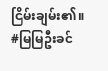ငြိမ်းချမ်း၏။
#မြမြဦးခင်